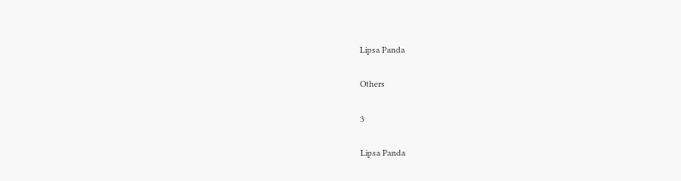Lipsa Panda

Others

3

Lipsa Panda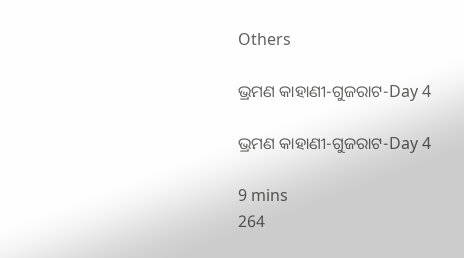Others

ଭ୍ରମଣ କାହାଣୀ-ଗୁଜରାଟ-Day 4

ଭ୍ରମଣ କାହାଣୀ-ଗୁଜରାଟ-Day 4

9 mins
264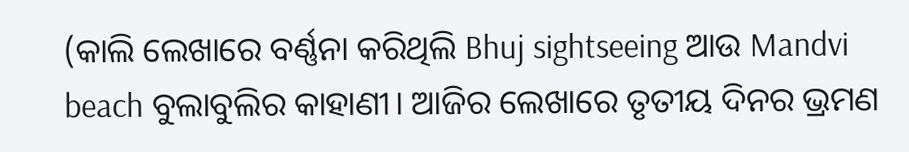(କାଲି ଲେଖାରେ ବର୍ଣ୍ଣନା କରିଥିଲି Bhuj sightseeing ଆଉ Mandvi beach ବୁଲାବୁଲିର କାହାଣୀ। ଆଜିର ଲେଖାରେ ତୃତୀୟ ଦିନର ଭ୍ରମଣ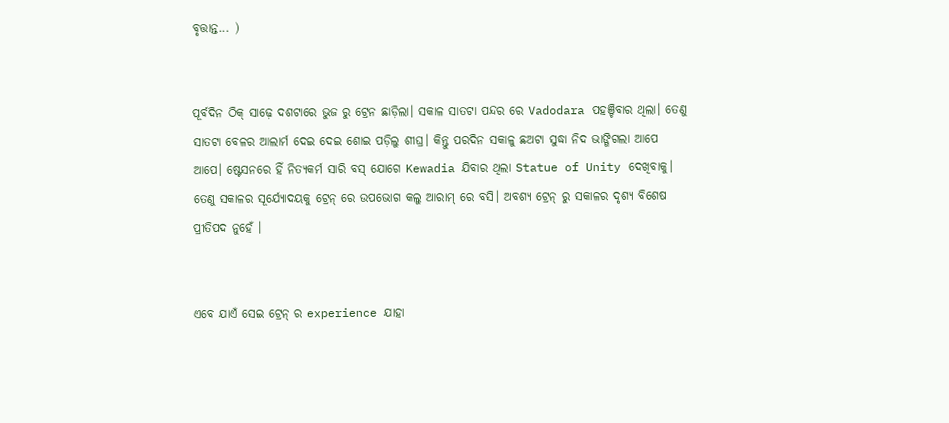ବୃତ୍ତାନ୍ତ... )


ପୂର୍ବଦିନ ଠିକ୍ ସାଢ଼େ ଦଶଟାରେ ଭୁଜ ରୁ ଟ୍ରେନ ଛାଡ଼ିଲା। ସକାଳ ସାତଟା ପନ୍ଦର ରେ Vadodara ପହଞ୍ଚିବାର ଥିଲା। ତେଣୁ ସାତଟା ବେଳର ଆଲାର୍ମ ଦେଇ ଦେଇ ଶୋଇ ପଡ଼ିଲୁ ଶୀଘ୍ର। କିନ୍ତୁ ପରଦିନ ସକାଳୁ ଛଅଟା ସୁଦ୍ଧା ନିଦ ଭାଙ୍ଗିଗଲା ଆପେ ଆପେ। ଷ୍ଟେସନରେ ହିଁ ନିତ୍ୟକର୍ମ ସାରି ବସ୍ ଯୋଗେ Kewadia ଯିବାର ଥିଲା Statue of Unity ଦେଖିବାକୁ। ତେଣୁ ସକାଳର ସୂର୍ଯ୍ୟୋଦୟକୁ ଟ୍ରେନ୍ ରେ ଉପଭୋଗ କଲୁ ଆରାମ୍ ରେ ବସି। ଅବଶ୍ଯ ଟ୍ରେନ୍ ରୁ ସକାଳର ଦୃଶ୍ୟ ବିଶେଷ ପ୍ରୀତିପଦ ନୁହେଁ ।


ଏବେ ଯାଏଁ ସେଇ ଟ୍ରେନ୍ ର experience ଯାହା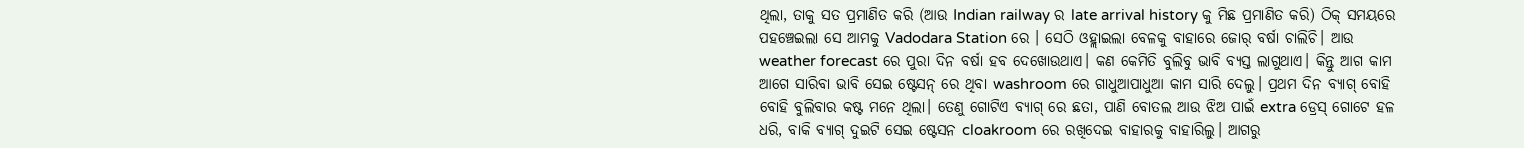ଥିଲା, ତାକୁ ସତ ପ୍ରମାଣିତ କରି (ଆଉ Indian railway ର late arrival history କୁ ମିଛ ପ୍ରମାଣିତ କରି) ଠିକ୍ ସମୟରେ ପହଞ୍ଚେଇଲା ସେ ଆମକୁ Vadodara Station ରେ । ସେଠି ଓହ୍ଲାଇଲା ବେଳକୁ ବାହାରେ ଜୋର୍ ବର୍ଷା ଚାଲିଚି। ଆଉ weather forecast ରେ ପୁରା ଦିନ ବର୍ଷା ହବ ଦେଖୋଉଥାଏ। କଣ କେମିତି ବୁଲିବୁ ଭାବି ବ୍ୟସ୍ତ ଲାଗୁଥାଏ। କିନ୍ତୁ ଆଗ କାମ ଆଗେ ସାରିବା ଭାବି ସେଇ ଷ୍ଟେସନ୍ ରେ ଥିବା washroom ରେ ଗାଧୁଆପାଧୁଆ କାମ ସାରି ଦେଲୁ। ପ୍ରଥମ ଦିନ ବ୍ୟାଗ୍ ବୋହି ବୋହି ବୁଲିବାର କଷ୍ଟ ମନେ ଥିଲା। ତେଣୁ ଗୋଟିଏ ବ୍ୟାଗ୍ ରେ ଛତା, ପାଣି ବୋତଲ ଆଉ ଝିଅ ପାଇଁ extra ଡ୍ରେସ୍ ଗୋଟେ ହଳ ଧରି, ବାକି ବ୍ୟାଗ୍ ଦୁଇଟି ସେଇ ଷ୍ଟେସନ cloakroom ରେ ରଖିଦେଇ ବାହାରକୁ ବାହାରିଲୁ। ଆଗରୁ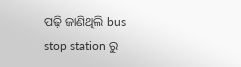ପଢ଼ି ଜାଣିଥିଲି bus stop station ରୁ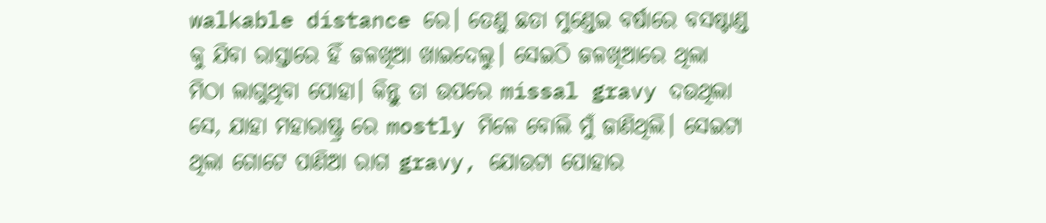walkable distance ରେ। ତେଣୁ ଛତା ମୁଣ୍ଡେଇ ବର୍ଷାରେ ବସଷ୍ଟାଣ୍ଡ କୁ ଯିବା ରାସ୍ତାରେ ହିଁ ଜଳଖିଆ ଖାଇଦେଲୁ। ସେଇଠି ଜଳଖିଆରେ ଥିଲା ମିଠା ଲାଗୁଥିବା ପୋହା। କିନ୍ତୁ ତା ଉପରେ missal gravy ଦଉଥିଲା ସେ, ଯାହା ମହାରାଷ୍ଟ୍ର ରେ mostly ମିଳେ ବୋଲି ମୁଁ ଜାଣିଥିଲି। ସେଇଟା ଥିଲା ଗୋଟେ ପାଣିଆ ରାଗ gravy, ଯୋଉଟା ପୋହାର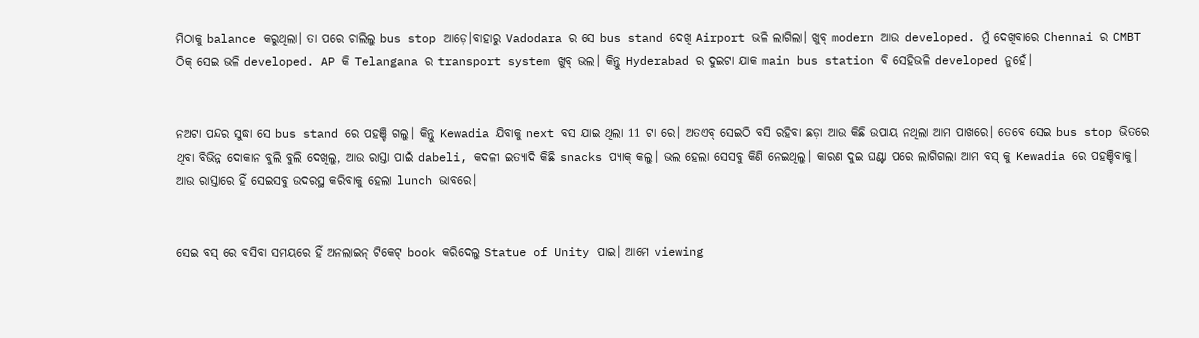ମିଠାକୁ balance କରୁଥିଲା। ତା ପରେ ଚାଲିଲୁ bus stop ଆଡ଼େ।ବାହାରୁ Vadodara ର ସେ bus stand ଦେଖି Airport ଭଳି ଲାଗିଲା। ଖୁବ୍ modern ଆଉ developed. ମୁଁ ଦେଖିବାରେ Chennai ର CMBT ଠିକ୍ ସେଇ ଭଳି developed. AP କି Telangana ର transport system ଖୁବ୍ ଭଲ। କିନ୍ତୁ Hyderabad ର ଦୁଇଟା ଯାକ main bus station ବି ସେହିଭଳି developed ନୁହେଁ।


ନଅଟା ପନ୍ଦର ସୁଦ୍ଧା ସେ bus stand ରେ ପହଞ୍ଚି ଗଲୁ। କିନ୍ତୁ Kewadia ଯିବାକୁ next ବସ ଯାଇ ଥିଲା 11 ଟା ରେ। ଅତଏବ୍ ସେଇଠି ବସି ରହିବା ଛଡ଼ା ଆଉ କିଛି ଉପାୟ ନଥିଲା ଆମ ପାଖରେ। ତେବେ ସେଇ bus stop ଭିତରେ ଥିବା ବିଭିନ୍ନ ଦୋକାନ ବୁଲି ବୁଲି ଦେଖିଲୁ, ଆଉ ରାସ୍ତା ପାଇଁ dabeli, କଦଳୀ ଇତ୍ୟାଦି କିଛି snacks ପ୍ୟାକ୍ କଲୁ। ଭଲ ହେଲା ସେସବୁ କିଣି ନେଇଥିଲୁ। କାରଣ ଦୁଇ ଘଣ୍ଟା ପରେ ଲାଗିଗଲା ଆମ ବସ୍ କୁ Kewadia ରେ ପହଞ୍ଚିବାକୁ। ଆଉ ରାସ୍ତାରେ ହିଁ ସେଇସବୁ ଉଦରସ୍ଥ କରିବାକୁ ହେଲା lunch ଭାବରେ।


ସେଇ ବସ୍ ରେ ବସିବା ସମୟରେ ହିଁ ଅନଲାଇନ୍ ଟିକେଟ୍ book କରିଦେଲୁ Statue of Unity ପାଇ। ଆମେ viewing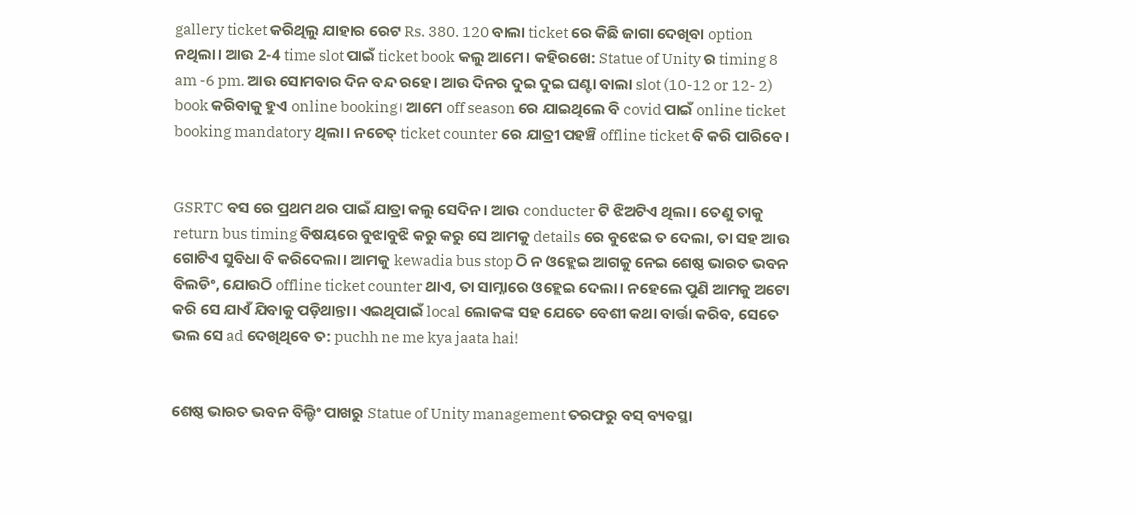gallery ticket କରିଥିଲୁ ଯାହାର ରେଟ Rs. 380. 120 ବାଲା ticket ରେ କିଛି ଜାଗା ଦେଖିବା option ନଥିଲା। ଆଉ 2-4 time slot ପାଇଁ ticket book କଲୁ ଆମେ। କହିରଖେ: Statue of Unity ର timing 8 am -6 pm. ଆଉ ସୋମବାର ଦିନ ବନ୍ଦ ରହେ। ଆଉ ଦିନର ଦୁଇ ଦୁଇ ଘଣ୍ଟା ବାଲା slot (10-12 or 12- 2) book କରିବାକୁ ହୁଏ online booking। ଆମେ off season ରେ ଯାଇଥିଲେ ବି covid ପାଇଁ online ticket booking mandatory ଥିଲା। ନଚେତ୍ ticket counter ରେ ଯାତ୍ରୀ ପହଞ୍ଚି offline ticket ବି କରି ପାରିବେ।


GSRTC ବସ ରେ ପ୍ରଥମ ଥର ପାଇଁ ଯାତ୍ରା କଲୁ ସେଦିନ। ଆଉ conducter ଟି ଝିଅଟିଏ ଥିଲା। ତେଣୁ ତାକୁ return bus timing ବିଷୟରେ ବୁଝାବୁଝି କରୁ କରୁ ସେ ଆମକୁ details ରେ ବୁଝେଇ ତ ଦେଲା, ତା ସହ ଆଉ ଗୋଟିଏ ସୁବିଧା ବି କରିଦେଲା। ଆମକୁ kewadia bus stop ଠି ନ ଓହ୍ଲେଇ ଆଗକୁ ନେଇ ଶେଷ୍ଠ ଭାରତ ଭବନ ବିଲଡିଂ, ଯୋଉଠି offline ticket counter ଥାଏ, ତା ସାମ୍ନାରେ ଓହ୍ଲେଇ ଦେଲା। ନହେଲେ ପୁଣି ଆମକୁ ଅଟୋ କରି ସେ ଯାଏଁ ଯିବାକୁ ପଡ଼ିଥାନ୍ତା। ଏଇଥିପାଇଁ local ଲୋକଙ୍କ ସହ ଯେତେ ବେଶୀ କଥା ବାର୍ତ୍ତା କରିବ, ସେତେ ଭଲ ସେ ad ଦେଖିଥିବେ ତ: puchh ne me kya jaata hai!


ଶେଷ୍ଠ ଭାରତ ଭବନ ବିଲ୍ଡିଂ ପାଖରୁ Statue of Unity management ତରଫରୁ ବସ୍ ବ୍ୟବସ୍ଥା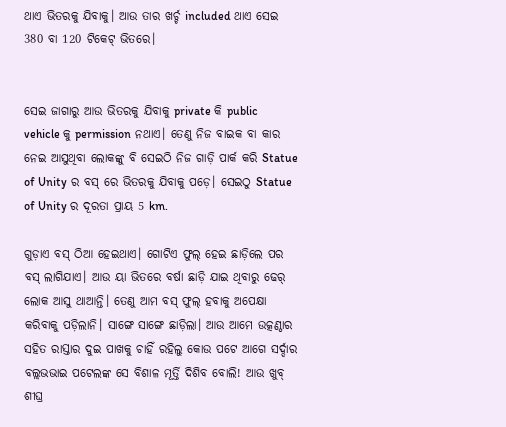ଥାଏ ଭିତରକୁ ଯିବାକୁ। ଆଉ ତାର ଖର୍ଚ୍ଚ included ଥାଏ ସେଇ 380 ବା 120 ଟିକେଟ୍ ଭିତରେ।


ସେଇ ଜାଗାରୁ ଆଉ ଭିତରକୁ ଯିବାକୁ private କି public vehicle କୁ permission ନଥାଏ। ତେଣୁ ନିଜ ବାଇକ ବା କାର ନେଇ ଆସୁଥିବା ଲୋକଙ୍କୁ ବି ସେଇଠି ନିଜ ଗାଡ଼ି ପାର୍କ କରି Statue of Unity ର ବସ୍ ରେ ଭିତରକୁ ଯିବାକୁ ପଡ଼େ। ସେଇଠୁ Statue of Unity ର ଦୂରତା ପ୍ରାୟ 5 km.

ଗୁଡ଼ାଏ ବସ୍ ଠିଆ ହେଇଥାଏ। ଗୋଟିଏ ଫୁଲ୍ ହେଇ ଛାଡ଼ିଲେ ପର ବସ୍ ଲାଗିଯାଏ। ଆଉ ୟା ଭିତରେ ବର୍ଷା ଛାଡ଼ି ଯାଇ ଥିବାରୁ ଢେର୍ ଲୋକ ଆସୁ ଥାଆନ୍ତି। ତେଣୁ ଆମ ବସ୍ ଫୁଲ୍ ହବାକୁ ଅପେକ୍ଷା କରିବାକୁ ପଡ଼ିଲାନି। ସାଙ୍ଗେ ସାଙ୍ଗେ ଛାଡ଼ିଲା। ଆଉ ଆମେ ଉତ୍କଣ୍ଠାର ସହିତ ରାସ୍ତାର ଦୁଇ ପାଖକୁ ଚାହିଁ ରହିଲୁ କୋଉ ପଟେ ଆଗେ ସର୍ଦ୍ଦାର ବଲ୍ଲଭଭାଇ ପଟେଲଙ୍କ ସେ ବିଶାଳ ମୂର୍ତ୍ତି ଦିଶିବ ବୋଲି! ଆଉ ଖୁବ୍ ଶୀଘ୍ର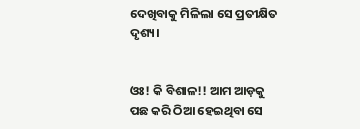ଦେଖିବାକୁ ମିଳିଲା ସେ ପ୍ରତୀକ୍ଷିତ ଦୃଶ୍ୟ।


ଓଃ! କି ବିଶାଳ!! ଆମ ଆଡ଼କୁ ପଛ କରି ଠିଆ ହେଇଥିବା ସେ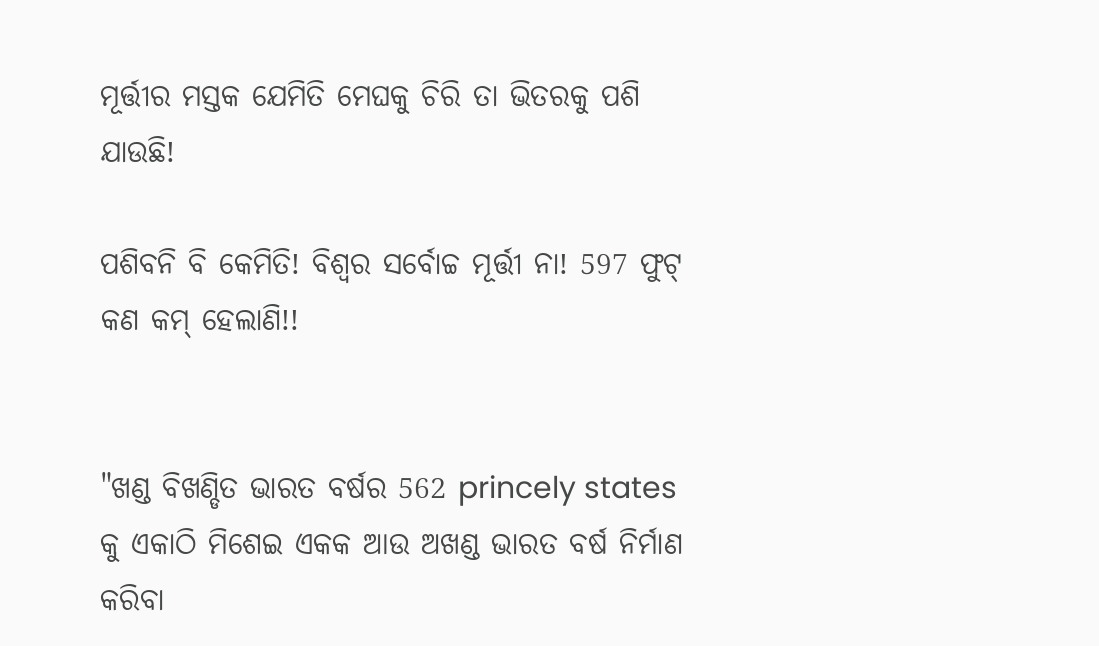ମୂର୍ତ୍ତୀର ମସ୍ତକ ଯେମିତି ମେଘକୁ ଚିରି ତା ଭିତରକୁ ପଶି ଯାଉଛି!

ପଶିବନି ବି କେମିତି! ବିଶ୍ୱର ସର୍ବୋଚ୍ଚ ମୂର୍ତ୍ତୀ ନା! 597 ଫୁଟ୍ କଣ କମ୍ ହେଲାଣି!!


"ଖଣ୍ଡ ବିଖଣ୍ଡିତ ଭାରତ ବର୍ଷର 562 princely states କୁ ଏକାଠି ମିଶେଇ ଏକକ ଆଉ ଅଖଣ୍ଡ ଭାରତ ବର୍ଷ ନିର୍ମାଣ କରିବା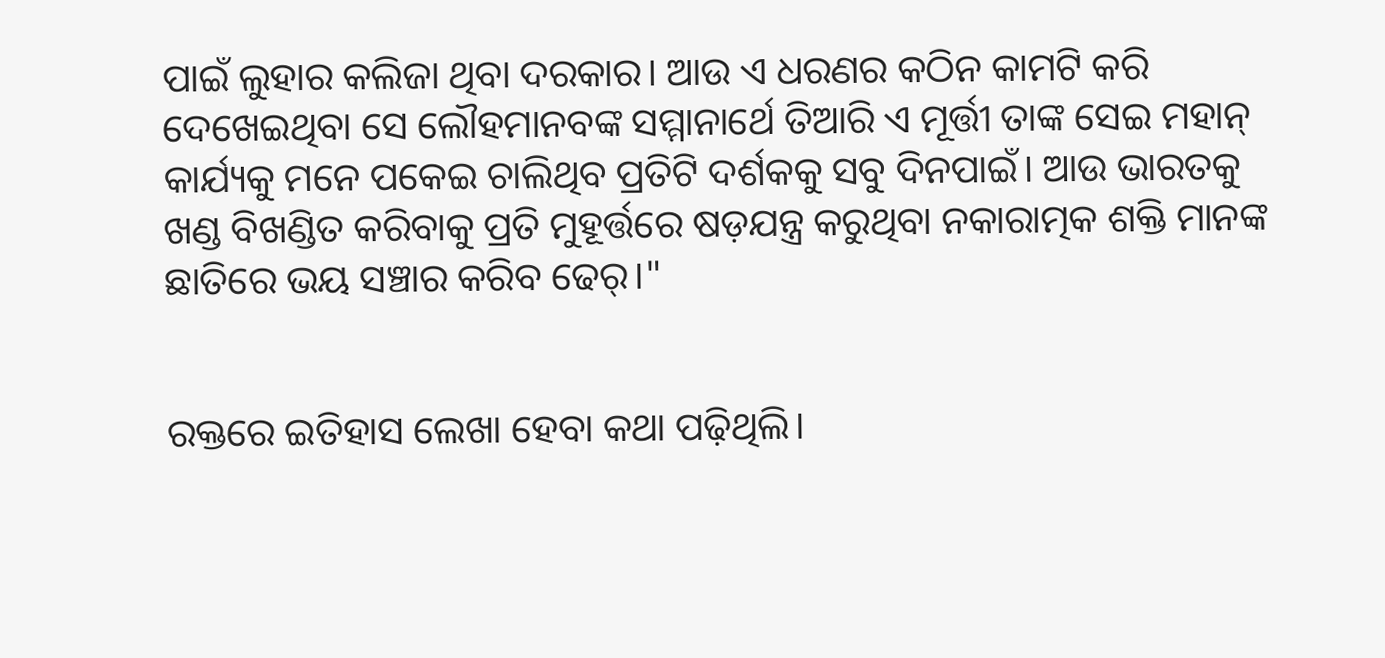ପାଇଁ ଲୁହାର କଲିଜା ଥିବା ଦରକାର। ଆଉ ଏ ଧରଣର କଠିନ କାମଟି କରି ଦେଖେଇଥିବା ସେ ଲୌହମାନବଙ୍କ ସମ୍ମାନାର୍ଥେ ତିଆରି ଏ ମୂର୍ତ୍ତୀ ତାଙ୍କ ସେଇ ମହାନ୍ କାର୍ଯ୍ୟକୁ ମନେ ପକେଇ ଚାଲିଥିବ ପ୍ରତିଟି ଦର୍ଶକକୁ ସବୁ ଦିନପାଇଁ। ଆଉ ଭାରତକୁ ଖଣ୍ଡ ବିଖଣ୍ଡିତ କରିବାକୁ ପ୍ରତି ମୁହୂର୍ତ୍ତରେ ଷଡ଼ଯନ୍ତ୍ର କରୁଥିବା ନକାରାତ୍ମକ ଶକ୍ତି ମାନଙ୍କ ଛାତିରେ ଭୟ ସଞ୍ଚାର କରିବ ଢେର୍।"


ରକ୍ତରେ ଇତିହାସ ଲେଖା ହେବା କଥା ପଢ଼ିଥିଲି।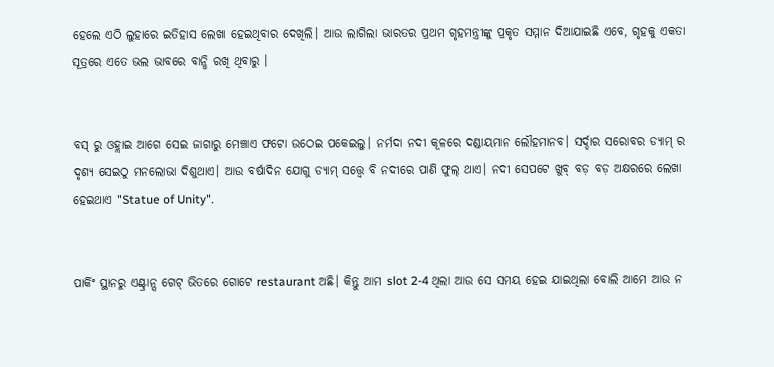ହେଲେ ଏଠି ଲୁହାରେ ଇତିହାସ ଲେଖା ହେଇଥିବାର ଦେଖିଲି। ଆଉ ଲାଗିଲା ଭାରତର ପ୍ରଥମ ଗୃହମନ୍ତ୍ରୀଙ୍କୁ ପ୍ରକୃତ ସମ୍ମାନ ଦିଆଯାଇଛି ଏବେ, ଗୃହକୁ ଏକତା ସୂତ୍ରରେ ଏତେ ଭଲ ଭାବରେ ବାନ୍ଧି ରଖି ଥିବାରୁ ।


ବସ୍ ରୁ ଓହ୍ଲାଇ ଆଗେ ସେଇ ଜାଗାରୁ ମେଞ୍ଚାଏ ଫଟୋ ଉଠେଇ ପକେଇଲୁ। ନର୍ମଦା ନଦୀ କୂଳରେ ଦଣ୍ଡାୟମାନ ଲୌହମାନବ। ସର୍ଦ୍ଦାର ସରୋବର ଡ୍ୟାମ୍ ର ଦୃଶ୍ୟ ସେଇଠୁ ମନଲୋଭା ଦିଶୁଥାଏ। ଆଉ ବର୍ଷାଦିନ ଯୋଗୁ ଡ୍ୟାମ୍ ସତ୍ତ୍ୱେ ବି ନଦୀରେ ପାଣି ଫୁଲ୍ ଥାଏ। ନଦୀ ସେପଟେ ଖୁବ୍ ବଡ଼ ବଡ଼ ଅକ୍ଷରରେ ଲେଖା ହେଇଥାଏ "Statue of Unity".


ପାର୍କିଂ ସ୍ଥାନରୁ ଏଣ୍ଟ୍ରାନ୍ସ ଗେଟ୍ ଭିତରେ ଗୋଟେ restaurant ଅଛି। କିନ୍ତୁ ଆମ slot 2-4 ଥିଲା ଆଉ ସେ ସମୟ ହେଇ ଯାଇଥିଲା ବୋଲି ଆମେ ଆଉ ନ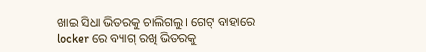ଖାଇ ସିଧା ଭିତରକୁ ଚାଲିଗଲୁ। ଗେଟ୍ ବାହାରେ locker ରେ ବ୍ୟାଗ୍ ରଖି ଭିତରକୁ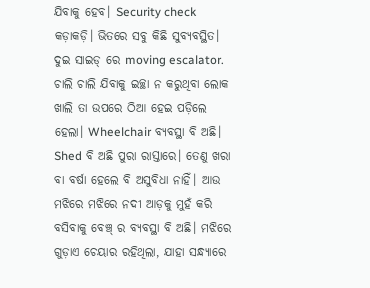ଯିବାକୁ ହେବ। Security check କଡ଼ାକଡ଼ି। ଭିତରେ ସବୁ କିଛି ସୁବ୍ୟବସ୍ଥିତ। ଦୁଇ ସାଇଡ୍ ରେ moving escalator. ଚାଲି ଚାଲି ଯିବାକୁ ଇଚ୍ଛା ନ କରୁଥିବା ଲୋକ ଖାଲି ତା ଉପରେ ଠିଆ ହେଇ ପଡ଼ିଲେ ହେଲା। Wheelchair ବ୍ୟବସ୍ଥା ବି ଅଛି। Shed ବି ଅଛି ପୁରା ରାସ୍ତାରେ। ତେଣୁ ଖରା ବା ବର୍ଷା ହେଲେ ବି ଅସୁବିଧା ନାହିଁ। ଆଉ ମଝିରେ ମଝିରେ ନଦୀ ଆଡ଼କୁ ମୁହଁ କରି ବସିବାକୁ ବେଞ୍ଚ୍ ର ବ୍ୟବସ୍ଥା ବି ଅଛି। ମଝିରେ ଗୁଡ଼ାଏ ଚେୟାର ରହିଥିଲା, ଯାହା ସନ୍ଧ୍ୟାରେ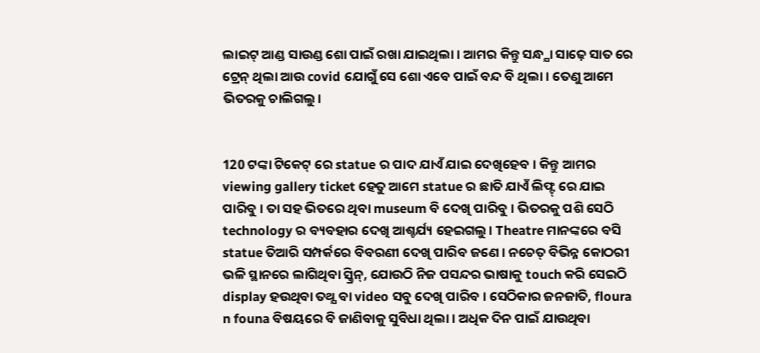ଲାଇଟ୍ ଆଣ୍ଡ ସାଉଣ୍ଡ ଶୋ ପାଇଁ ରଖା ଯାଇଥିଲା। ଆମର କିନ୍ତୁ ସନ୍ଧ୍ଯା ସାଢ଼େ ସାତ ରେ ଟ୍ରେନ୍ ଥିଲା ଆଉ covid ଯୋଗୁଁ ସେ ଶୋ ଏବେ ପାଇଁ ବନ୍ଦ ବି ଥିଲା। ତେଣୁ ଆମେ ଭିତରକୁ ଚାଲିଗଲୁ।


120 ଟଙ୍କା ଟିକେଟ୍ ରେ statue ର ପାଦ ଯାଏଁ ଯାଇ ଦେଖିହେବ। କିନ୍ତୁ ଆମର viewing gallery ticket ହେତୁ ଆମେ statue ର ଛାତି ଯାଏଁ ଲିଫ୍ଟ୍ ରେ ଯାଇ ପାରିବୁ। ତା ସହ ଭିତରେ ଥିବା museum ବି ଦେଖି ପାରିବୁ। ଭିତରକୁ ପଶି ସେଠି technology ର ବ୍ୟବହାର ଦେଖି ଆଶ୍ଚର୍ଯ୍ୟ ହେଇଗଲୁ। Theatre ମାନଙ୍କରେ ବସି statue ତିଆରି ସମ୍ପର୍କରେ ବିବରଣୀ ଦେଖି ପାରିବ ଜଣେ। ନଚେତ୍ ବିଭିନ୍ନ କୋଠରୀ ଭଳି ସ୍ଥାନରେ ଲାଗିଥିବା ସ୍କ୍ରିନ୍, ଯୋଉଠି ନିଜ ପସନ୍ଦର ଭାଷାକୁ touch କରି ସେଇଠି display ହଉଥିବା ତଥ୍ଯ ବା video ସବୁ ଦେଖି ପାରିବ। ସେଠିକାର ଜନଜାତି, floura n founa ବିଷୟରେ ବି ଜାଣିବାକୁ ସୁବିଧା ଥିଲା। ଅଧିକ ଦିନ ପାଇଁ ଯାଉଥିବା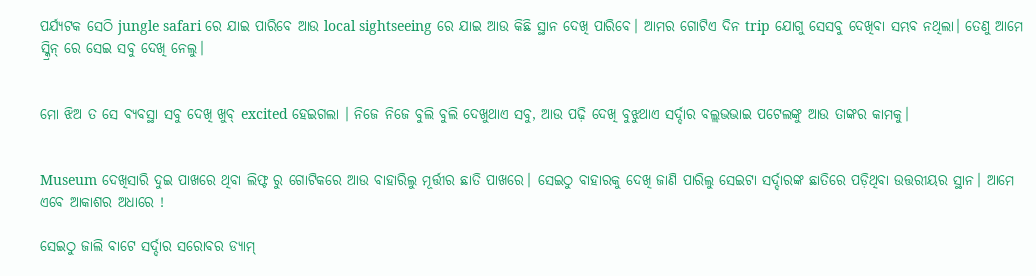ପର୍ଯ୍ୟଟକ ସେଠି jungle safari ରେ ଯାଇ ପାରିବେ ଆଉ local sightseeing ରେ ଯାଇ ଆଉ କିଛି ସ୍ଥାନ ଦେଖି ପାରିବେ। ଆମର ଗୋଟିଏ ଦିନ trip ଯୋଗୁ ସେସବୁ ଦେଖିବା ସମ୍ଭବ ନଥିଲା। ତେଣୁ ଆମେ ସ୍କ୍ରିନ୍ ରେ ସେଇ ସବୁ ଦେଖି ନେଲୁ।


ମୋ ଝିଅ ତ ସେ ବ୍ୟବସ୍ଥା ସବୁ ଦେଖି ଖୁବ୍ excited ହେଇଗଲା । ନିଜେ ନିଜେ ବୁଲି ବୁଲି ଦେଖୁଥାଏ ସବୁ, ଆଉ ପଢ଼ି ଦେଖି ବୁଝୁଥାଏ ସର୍ଦ୍ଦାର ବଲ୍ଲଭଭାଇ ପଟେଲଙ୍କୁ ଆଉ ତାଙ୍କର କାମକୁ।


Museum ଦେଖିସାରି ଦୁଇ ପାଖରେ ଥିବା ଲିଫ୍ଟ ରୁ ଗୋଟିକରେ ଆଉ ବାହାରିଲୁ ମୂର୍ତ୍ତୀର ଛାତି ପାଖରେ। ସେଇଠୁ ବାହାରକୁ ଦେଖି ଜାଣି ପାରିଲୁ ସେଇଟା ସର୍ଦ୍ଦାରଙ୍କ ଛାତିରେ ପଡ଼ିଥିବା ଉତ୍ତରୀୟର ସ୍ଥାନ। ଆମେ ଏବେ ଆକାଶର ଅଧାରେ !

ସେଇଠୁ ଜାଲି ବାଟେ ସର୍ଦ୍ଦାର ସରୋବର ଡ୍ୟାମ୍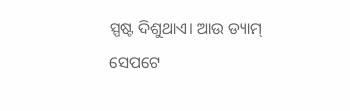ସ୍ପଷ୍ଟ ଦିଶୁଥାଏ। ଆଉ ଡ୍ୟାମ୍ ସେପଟେ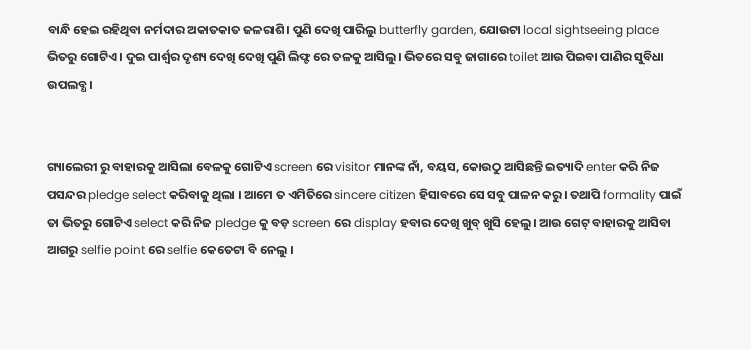ବାନ୍ଧି ହେଇ ରହିଥିବା ନର୍ମଦାର ଅକାତକାତ ଜଳରାଶି। ପୁଣି ଦେଖି ପାରିଲୁ butterfly garden, ଯୋଉଟା local sightseeing place ଭିତରୁ ଗୋଟିଏ। ଦୁଇ ପାର୍ଶ୍ବର ଦୃଶ୍ୟ ଦେଖି ଦେଖି ପୁଣି ଲିଫ୍ଟ ରେ ତଳକୁ ଆସିଲୁ। ଭିତରେ ସବୁ ଜାଗାରେ toilet ଆଉ ପିଇବା ପାଣିର ସୁବିଧା ଉପଲବ୍ଧ।


ଗ୍ୟାଲେରୀ ରୁ ବାହାରକୁ ଆସିଲା ବେଳକୁ ଗୋଟିଏ screen ରେ visitor ମାନଙ୍କ ନାଁ, ବୟସ, କୋଉଠୁ ଆସିଛନ୍ତି ଇତ୍ୟାଦି enter କରି ନିଜ ପସନ୍ଦର pledge select କରିବାକୁ ଥିଲା । ଆମେ ତ ଏମିତିରେ sincere citizen ହିସାବରେ ସେ ସବୁ ପାଳନ କରୁ। ତଥାପି formality ପାଇଁ ତା ଭିତରୁ ଗୋଟିଏ select କରି ନିଜ pledge କୁ ବଡ଼ screen ରେ display ହବାର ଦେଖି ଖୁବ୍ ଖୁସି ହେଲୁ। ଆଉ ଗେଟ୍ ବାହାରକୁ ଆସିବା ଆଗରୁ selfie point ରେ selfie କେତେଟା ବି ନେଲୁ ।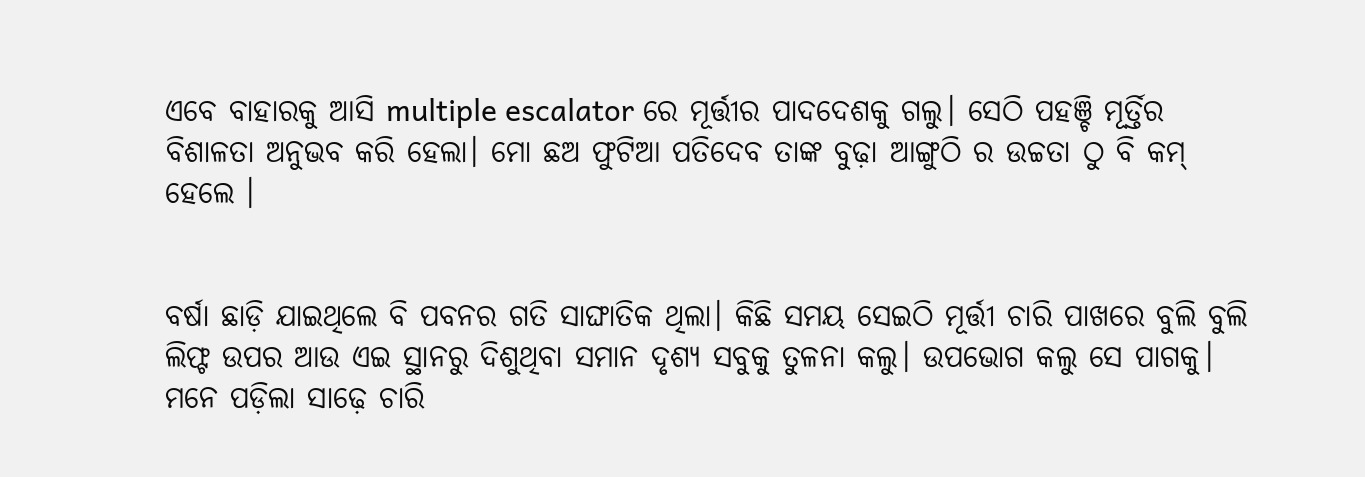ଏବେ ବାହାରକୁ ଆସି multiple escalator ରେ ମୂର୍ତ୍ତୀର ପାଦଦେଶକୁ ଗଲୁ। ସେଠି ପହଞ୍ଚି ମୂର୍ତ୍ତିର ବିଶାଳତା ଅନୁଭବ କରି ହେଲା। ମୋ ଛଅ ଫୁଟିଆ ପତିଦେବ ତାଙ୍କ ବୁଢ଼ା ଆଙ୍ଗୁଠି ର ଉଚ୍ଚତା ଠୁ ବି କମ୍ ହେଲେ ।


ବର୍ଷା ଛାଡ଼ି ଯାଇଥିଲେ ବି ପବନର ଗତି ସାଙ୍ଘାତିକ ଥିଲା। କିଛି ସମୟ ସେଇଠି ମୂର୍ତ୍ତୀ ଚାରି ପାଖରେ ବୁଲି ବୁଲି ଲିଫ୍ଟ ଉପର ଆଉ ଏଇ ସ୍ଥାନରୁ ଦିଶୁଥିବା ସମାନ ଦୃଶ୍ୟ ସବୁକୁ ତୁଳନା କଲୁ। ଉପଭୋଗ କଲୁ ସେ ପାଗକୁ। ମନେ ପଡ଼ିଲା ସାଢ଼େ ଚାରି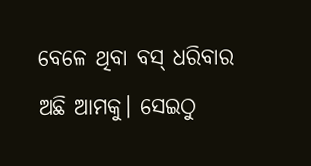ବେଳେ ଥିବା ବସ୍ ଧରିବାର ଅଛି ଆମକୁ। ସେଇଠୁ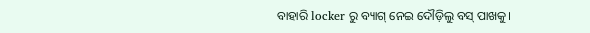ବାହାରି locker ରୁ ବ୍ୟାଗ୍ ନେଇ ଦୌଡ଼ିଲୁ ବସ୍ ପାଖକୁ।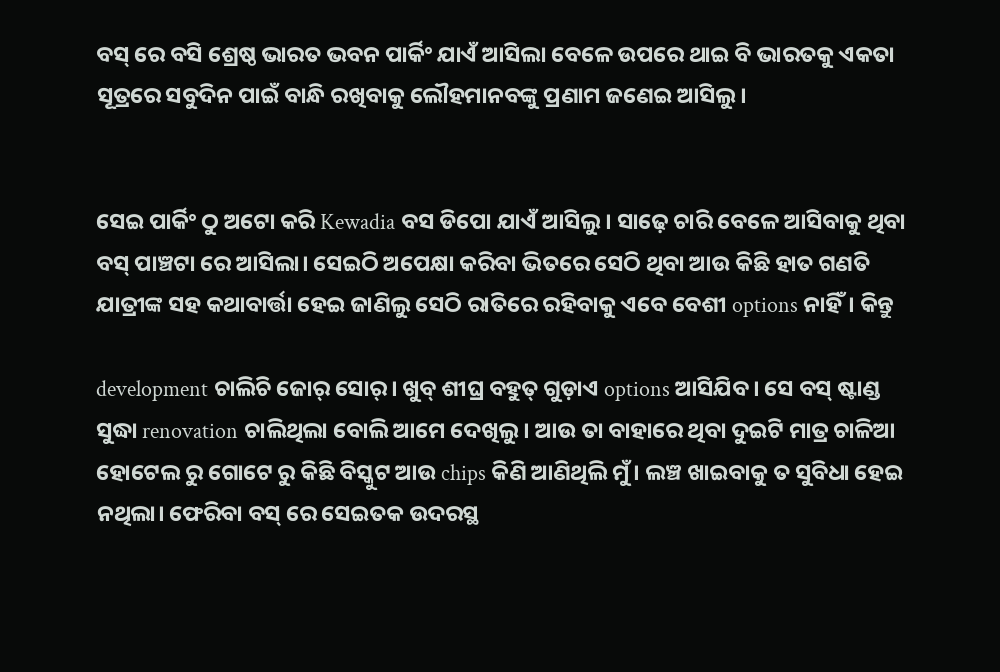ବସ୍ ରେ ବସି ଶ୍ରେଷ୍ଠ ଭାରତ ଭବନ ପାର୍କିଂ ଯାଏଁ ଆସିଲା ବେଳେ ଉପରେ ଥାଇ ବି ଭାରତକୁ ଏକତା ସୂତ୍ରରେ ସବୁଦିନ ପାଇଁ ବାନ୍ଧି ରଖିବାକୁ ଲୌହମାନବଙ୍କୁ ପ୍ରଣାମ ଜଣେଇ ଆସିଲୁ।


ସେଇ ପାର୍କିଂ ଠୁ ଅଟୋ କରି Kewadia ବସ ଡିପୋ ଯାଏଁ ଆସିଲୁ। ସାଢ଼େ ଚାରି ବେଳେ ଆସିବାକୁ ଥିବା ବସ୍ ପାଞ୍ଚଟା ରେ ଆସିଲା। ସେଇଠି ଅପେକ୍ଷା କରିବା ଭିତରେ ସେଠି ଥିବା ଆଉ କିଛି ହାତ ଗଣତି ଯାତ୍ରୀଙ୍କ ସହ କଥାବାର୍ତ୍ତା ହେଇ ଜାଣିଲୁ ସେଠି ରାତିରେ ରହିବାକୁ ଏବେ ବେଶୀ options ନାହିଁ। କିନ୍ତୁ

development ଚାଲିଚି ଜୋର୍ ସୋର୍। ଖୁବ୍ ଶୀଘ୍ର ବହୁତ୍ ଗୁଡ଼ାଏ options ଆସିଯିବ। ସେ ବସ୍ ଷ୍ଟାଣ୍ଡ ସୁଦ୍ଧା renovation ଚାଲିଥିଲା ବୋଲି ଆମେ ଦେଖିଲୁ। ଆଉ ତା ବାହାରେ ଥିବା ଦୁଇଟି ମାତ୍ର ଚାଳିଆ ହୋଟେଲ ରୁ ଗୋଟେ ରୁ କିଛି ବିସ୍କୁଟ ଆଉ chips କିଣି ଆଣିଥିଲି ମୁଁ। ଲଞ୍ଚ ଖାଇବାକୁ ତ ସୁବିଧା ହେଇ ନଥିଲା। ଫେରିବା ବସ୍ ରେ ସେଇତକ ଉଦରସ୍ଥ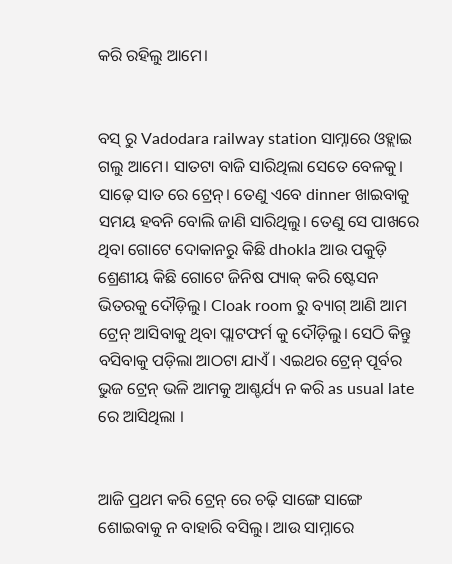କରି ରହିଲୁ ଆମେ।


ବସ୍ ରୁ Vadodara railway station ସାମ୍ନାରେ ଓହ୍ଲାଇ ଗଲୁ ଆମେ। ସାତଟା ବାଜି ସାରିଥିଲା ସେତେ ବେଳକୁ। ସାଢ଼େ ସାତ ରେ ଟ୍ରେନ୍। ତେଣୁ ଏବେ dinner ଖାଇବାକୁ ସମୟ ହବନି ବୋଲି ଜାଣି ସାରିଥିଲୁ। ତେଣୁ ସେ ପାଖରେ ଥିବା ଗୋଟେ ଦୋକାନରୁ କିଛି dhokla ଆଉ ପକୁଡ଼ି ଶ୍ରେଣୀୟ କିଛି ଗୋଟେ ଜିନିଷ ପ୍ୟାକ୍ କରି ଷ୍ଟେସନ ଭିତରକୁ ଦୌଡ଼ିଲୁ। Cloak room ରୁ ବ୍ୟାଗ୍ ଆଣି ଆମ ଟ୍ରେନ୍ ଆସିବାକୁ ଥିବା ପ୍ଲାଟଫର୍ମ କୁ ଦୌଡ଼ିଲୁ। ସେଠି କିନ୍ତୁ ବସିବାକୁ ପଡ଼ିଲା ଆଠଟା ଯାଏଁ। ଏଇଥର ଟ୍ରେନ୍ ପୂର୍ବର ଭୁଜ ଟ୍ରେନ୍ ଭଳି ଆମକୁ ଆଶ୍ଚର୍ଯ୍ୟ ନ କରି as usual late ରେ ଆସିଥିଲା ।


ଆଜି ପ୍ରଥମ କରି ଟ୍ରେନ୍ ରେ ଚଢ଼ି ସାଙ୍ଗେ ସାଙ୍ଗେ ଶୋଇବାକୁ ନ ବାହାରି ବସିଲୁ। ଆଉ ସାମ୍ନାରେ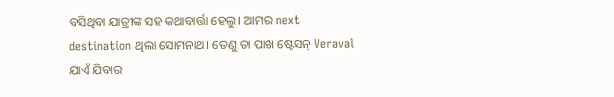ବସିଥିବା ଯାତ୍ରୀଙ୍କ ସହ କଥାବାର୍ତ୍ତା ହେଲୁ। ଆମର next destination ଥିଲା ସୋମନାଥ। ତେଣୁ ତା ପାଖ ଷ୍ଟେସନ୍ Veraval ଯାଏଁ ଯିବାର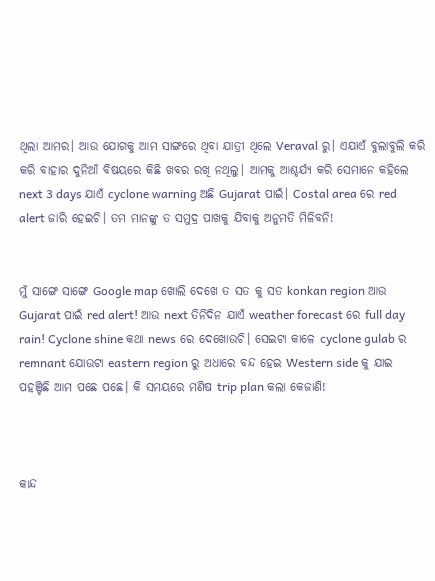ଥିଲା ଆମର। ଆଉ ଯୋଗକୁ ଆମ ସାଙ୍ଗରେ ଥିବା ଯାତ୍ରୀ ଥିଲେ Veraval ରୁ। ଏଯାଏଁ ବୁଲାବୁଲି କରି କରି ବାହାର ଦୁନିଆଁ ବିଷୟରେ କିଛି ଖବର ରଖି ନଥିଲୁ। ଆମକୁ ଆଶ୍ଚର୍ଯ୍ୟ କରି ସେମାନେ କହିଲେ next 3 days ଯାଏଁ cyclone warning ଅଛି Gujarat ପାଇଁ। Costal area ରେ red alert ଜାରି ହେଇଚି। ତମ ମାନଙ୍କୁ ତ ସମୁଦ୍ର ପାଖକୁ ଯିବାକୁ ଅନୁମତି ମିଳିବନି!


ମୁଁ ସାଙ୍ଗେ ସାଙ୍ଗେ Google map ଖୋଲି ଦେଖେ ତ ସତ କୁ ସତ konkan region ଆଉ Gujarat ପାଇଁ red alert! ଆଉ next ତିନିଦିନ ଯାଏଁ weather forecast ରେ full day rain! Cyclone shine କଥା news ରେ ଦେଖୋଉଚି। ସେଇଟା କାଳେ cyclone gulab ର remnant ଯୋଉଟା eastern region ରୁ ଅଧାରେ ବନ୍ଦ ହେଇ Western side କୁ ଯାଇ ପହଞ୍ଚିଛି ଆମ ପଛେ ପଛେ। କି ସମୟରେ ମଣିଷ trip plan କଲା କେଜାଣି!



କାନ୍ଦ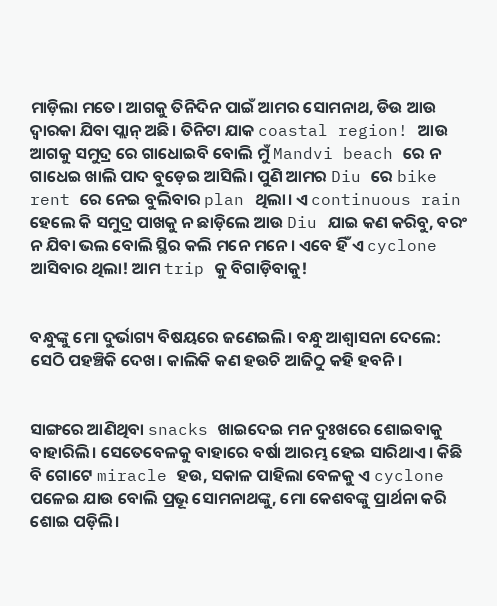ମାଡ଼ିଲା ମତେ। ଆଗକୁ ତିନିଦିନ ପାଇଁ ଆମର ସୋମନାଥ, ଡିଉ ଆଉ ଦ୍ୱାରକା ଯିବା ପ୍ଲାନ୍ ଅଛି। ତିନିଟା ଯାକ coastal region! ଆଉ ଆଗକୁ ସମୁଦ୍ର ରେ ଗାଧୋଇବି ବୋଲି ମୁଁ Mandvi beach ରେ ନ ଗାଧେଇ ଖାଲି ପାଦ ବୁଡ଼େଇ ଆସିଲି। ପୁଣି ଆମର Diu ରେ bike rent ରେ ନେଇ ବୁଲିବାର plan ଥିଲା। ଏ continuous rain ହେଲେ କି ସମୁଦ୍ର ପାଖକୁ ନ ଛାଡ଼ିଲେ ଆଉ Diu ଯାଇ କଣ କରିବୁ, ବରଂ ନ ଯିବା ଭଲ ବୋଲି ସ୍ଥିର କଲି ମନେ ମନେ। ଏବେ ହିଁ ଏ cyclone ଆସିବାର ଥିଲା! ଆମ trip କୁ ବିଗାଡ଼ିବାକୁ!


ବନ୍ଧୁଙ୍କୁ ମୋ ଦୁର୍ଭାଗ୍ୟ ବିଷୟରେ ଜଣେଇଲି। ବନ୍ଧୁ ଆଶ୍ୱାସନା ଦେଲେ: ସେଠି ପହଞ୍ଚିକି ଦେଖ। କାଲିକି କଣ ହଉଚି ଆଜିଠୁ କହି ହବନି।


ସାଙ୍ଗରେ ଆଣିଥିବା snacks ଖାଇଦେଇ ମନ ଦୁଃଖରେ ଶୋଇବାକୁ ବାହାରିଲି। ସେତେବେଳକୁ ବାହାରେ ବର୍ଷା ଆରମ୍ଭ ହେଇ ସାରିଥାଏ। କିଛି ବି ଗୋଟେ miracle ହଉ, ସକାଳ ପାହିଲା ବେଳକୁ ଏ cyclone ପଳେଇ ଯାଉ ବୋଲି ପ୍ରଭୂ ସୋମନାଥଙ୍କୁ, ମୋ କେଶବଙ୍କୁ ପ୍ରାର୍ଥନା କରି ଶୋଇ ପଡ଼ିଲି।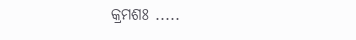କ୍ରମଶଃ .....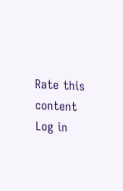Rate this content
Log in